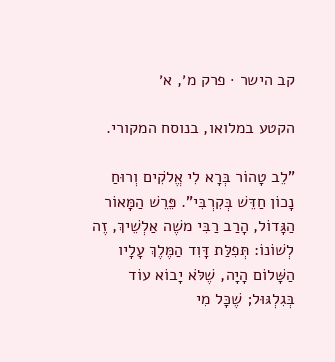קב הישר · פרק מ׳, א׳

הקטע במלואו, בנוסח המקורי.

"לֵב טָהוֹר בְּרָא לִי אֱלֹקִים וְרוּחַ נָכוֹן חַדֵּשׁ בְּקִרְבִּי". פֵּרֵשׁ הַמָּאוֹר הַגָּדוֹל, הָרַב רַבִּי משֶׁה אַלְשֵׁיךְ, זֶה לְשׁוֹנוֹ: תְּפִלַּת דָּוִד הַמֶּלֶךְ עָלָיו הַשָּׁלוֹם הָיָה, שֶׁלֹּא יָבוֹא עוֹד בְּגִלְגּוּל; שֶׁכָּל מִי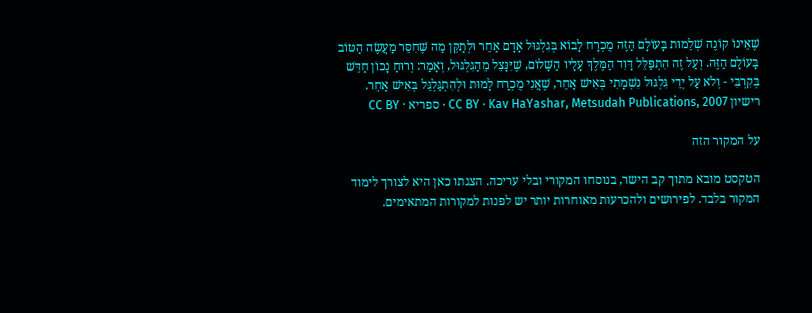שֶׁאֵינוֹ קוֹנֶה שְׁלֵמוּת בָּעוֹלָם הַזֶּה מֻכְרָח לָבוֹא בְּגִלְגּוּל אָדָם אַחֵר וּלְתַקֵּן מַה שֶּׁחִסֵּר מַעֲשֶׂה הַטּוֹב בָּעוֹלָם הַזֶּה. וְעַל זֶה הִתְפַּלֵּל דָּוִד הַמֶּלֶךְ עָלָיו הַשָּׁלוֹם, שֶׁיִּנָּצֵל מֵהַגִּלְגּוּל, וְאָמַר: וְרוּחַ נָכוֹן חַדֵּשׁ בְּקִרְבִּי - וְלֹא עַל יְדֵי גִּלְגּוּל נִשְׁמָתִי בְּאִישׁ אַחֵר, שֶׁאֲנִי מֻכְרָח לָמוּת וּלְהִתְגַּלְגֵּל בְּאִישׁ אַחֵר.
רישיון CC BY · Kav HaYashar, Metsudah Publications, 2007 · ספריא · CC BY

על המקור הזה

הטקסט מובא מתוך קב הישר, בנוסחו המקורי ובלי עריכה. הצגתו כאן היא לצורך לימוד המקור בלבד. לפירושים ולהכרעות מאוחרות יותר יש לפנות למקורות המתאימים.